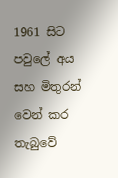1961 සිට පවුලේ අය සහ මිතුරන් වෙන් කර තැබුවේ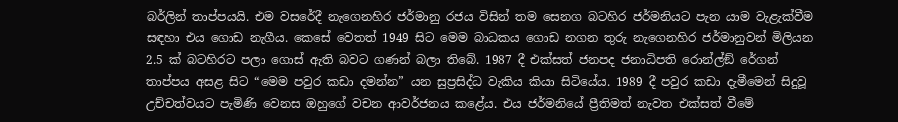බර්ලින් තාප්පයයි. එම වසරේදී නැගෙනහිර ජර්මානු රජය විසින් තම සෙනග බටහිර ජර්මනියට පැන යාම වැළැක්වීම සඳහා එය ගොඩ නැගීය. කෙසේ වෙතත් 1949 සිට මෙම බාධකය ගොඩ නගන තුරු නැගෙනහිර ජර්මානුවන් මිලියන 2.5 ක් බටහිරට පලා ගොස් ඇති බවට ගණන් බලා තිබේ. 1987 දී එක්සත් ජනපද ජනාධිපති රොන්ල්ඞ් රේගන් තාප්පය අසළ සිට “මෙම පවුර කඩා දමන්න” යන සුප්‍රසිද්ධ වැකිය කියා සිටියේය. 1989 දී පවුර කඩා දැමීමෙන් සිදුවූ උච්චත්වයට පැමිණි වෙනස ඔහුගේ වචන ආවර්ජනය කළේය. එය ජර්මනියේ ප්‍රීතිමත් නැවත එක්සත් වීමේ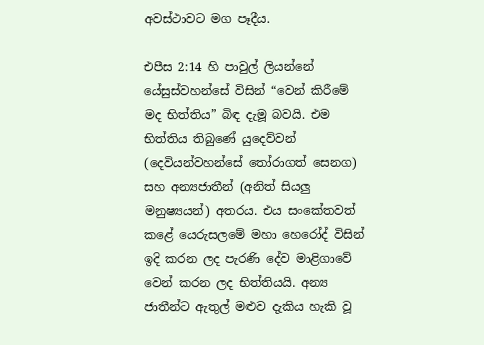අවස්ථාවට මග පෑදීය.

එපීස 2:14 හි පාවුල් ලියන්නේ යේසුස්වහන්සේ විසින් “වෙන් කිරීමේ මද භිත්තිය” බිඳ දැමූ බවයි. එම භිත්තිය තිබුණේ යුදෙව්වන් (දෙවියන්වහන්සේ තෝරාගත් සෙනග) සහ අන්‍යජාතීන් (අනිත් සියලු මනුෂ්‍යයන්) අතරය. එය සංකේතවත් කළේ යෙරුසලමේ මහා හෙරෝද් විසින් ඉදි කරන ලද පැරණි දේව මාළිගාවේ වෙන් කරන ලද භිත්තියයි. අන්‍ය ජාතීන්ට ඇතුල් මළුව දැකිය හැකි වූ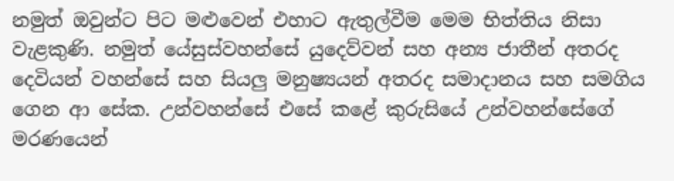නමුත් ඔවුන්ට පිට මළුවෙන් එහාට ඇතුල්වීම මෙම භිත්තිය නිසා වැළකුණි. නමුත් යේසුස්වහන්සේ යුදෙව්වන් සහ අන්‍ය ජාතීන් අතරද දෙවියන් වහන්සේ සහ සියලු මනුෂ්‍යයන් අතරද සමාදානය සහ සමගිය ගෙන ආ සේක. උන්වහන්සේ එසේ කළේ කුරුසියේ උන්වහන්සේගේ මරණයෙන්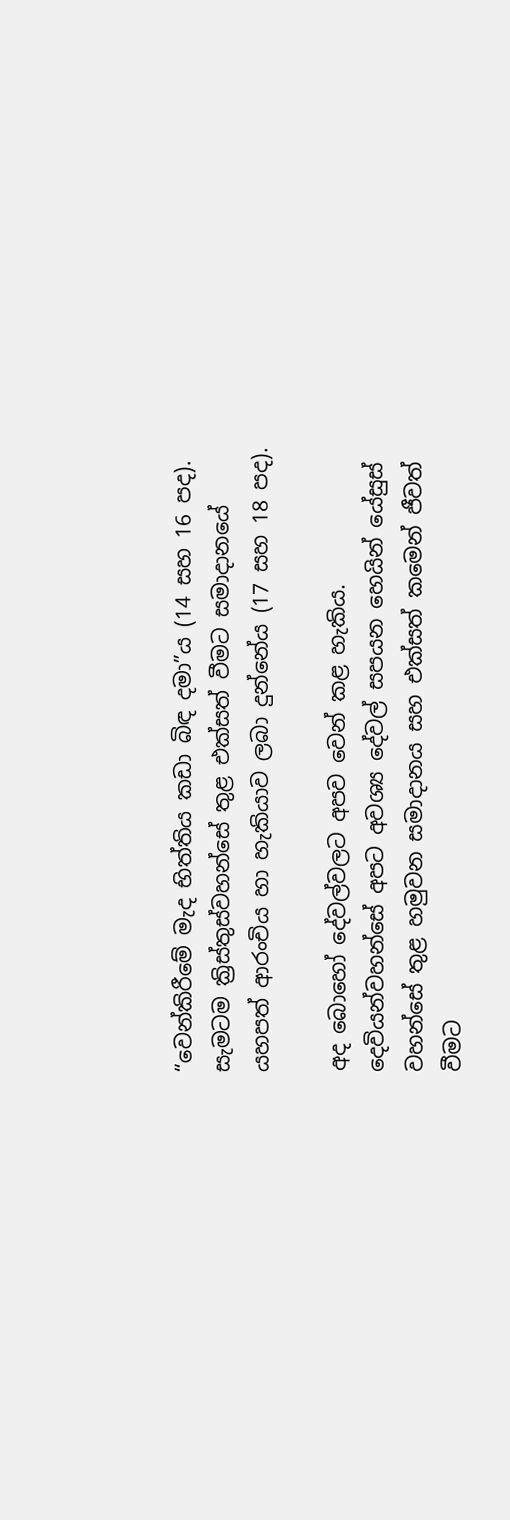“වෙන්කිරීමේ මැද භිත්තිය කඩා බිඳ දමා”ය (14 සහ 16 පද). සැමටම ක්‍රිස්තුස්වහන්සේ තුළ එක්සත් වීමට සමාදානයේ යහපත් ආරංචිය හා හැකියාව ලබා දුන්නේය (17 සහ 18 පද).

අද බොහෝ දේවල්වලට අපව වෙන් කළ හැකිය. දෙවියන්වහන්සේ අපට අවශ්‍ය දේවල් සපයන හෙයින් යේසුස් වහන්සේ තුළ හමුවන සමාදානය සහ එක්සත් කමෙන් ජීවත් වීමට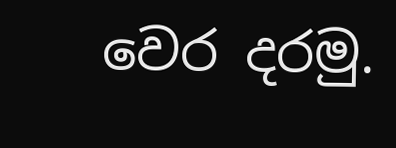වෙර දරමු.